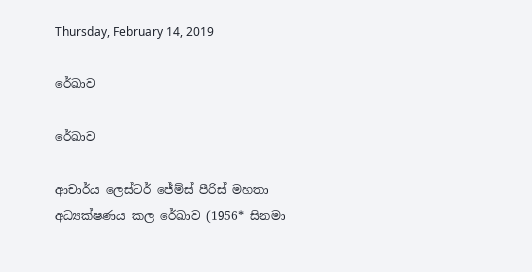Thursday, February 14, 2019

රේඛාව

රේඛාව

ආචාර්ය ලෙස්ටර් ජේම්ස් පීරිස් මහතා අධ්‍යක්ෂණය කල රේඛාව (1956* සිනමා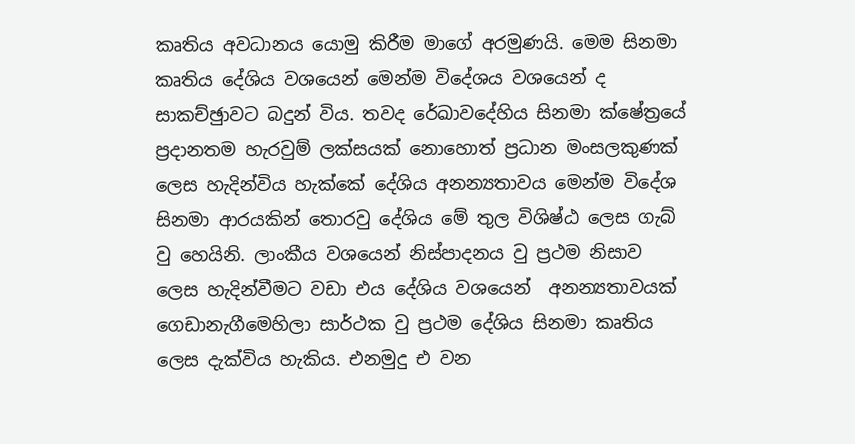කෘතිය අවධානය යොමු කිරීම මාගේ අරමුණයි. මෙම සිනමා කෘතිය දේශිය වශයෙන් මෙන්ම විදේශය වශයෙන් ද සාකච්ඡුාවට බදුන් විය. තවද රේඛාවදේහිය සිනමා ක්ෂේත්‍රයේ ප්‍රදානතම හැරවුම් ලක්සයක් නොහොත් ප්‍රධාන මංසලකුණක් ලෙස හැදින්විය හැක්කේ දේශිය අනන්‍යතාවය මෙන්ම විදේශ සිනමා ආරයකින් තොරවු දේශිය මේ තුල විශිෂ්ඨ ලෙස ගැබ් වු හෙයිනි. ලාංකීය වශයෙන් නිස්පාදනය වු ප්‍රථම නිසාව ලෙස හැදින්වීමට වඩා එය දේශිය වශයෙන්  අනන්‍යතාවයක් ගෙඩානැගීමෙහිලා සාර්ථක වු ප්‍රථම දේශිය සිනමා කෘතිය ලෙස දැක්විය හැකිය. එනමුදු එ වන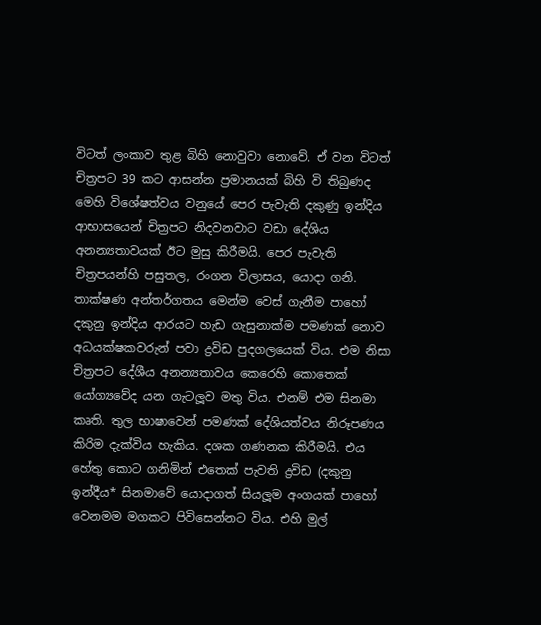විටත් ලංකාව තුළ බිහි නොවුවා නොවේ. ඒ වන විටත් චිත්‍රපට 39 කට ආසන්න ප්‍රමානයක් බිහි වි තිබුණද මෙහි විශේෂත්වය වනුයේ පෙර පැවැති දකුණු ඉන්දිය ආභාසයෙන් චිත්‍රපට නිදවනවාට වඩා දේශිය අනන්‍යතාවයක් ඊට මුසු කිරීමයි. පෙර පැවැති චිත්‍රපයන්හි පසුතල, රංගන විලාසය, යොදා ගනි. තාක්ෂණ අන්තර්ගතය මෙන්ම වෙස් ගැනීම පාහෝ දකුනු ඉන්දිය ආරයට හැඩ ගැසුනාක්ම පමණක් නොව අධයක්ෂකවරුන් පවා ද්‍රවිඩ පුදගලයෙක් විය. එම නිසා චිත්‍රපට දේශීය අනන්‍යතාවය කෙරෙහි කොතෙක් යෝග්‍යවේද යන ගැටලූව මතු විය. එනම් එම සිනමා කෘති. තුල භාෂාවෙන් පමණක් දේශියත්වය නිරූපණය කිරිම දැක්විය හැකිය. දශක ගණනක කිරීමයි. එය හේතු කොට ගනිමින් එතෙක් පැවති ද්‍රවිඩ (දකුනු ඉන්දීය* සිනමාවේ යොදාගත් සියලූම අංගයක් පාහෝ වෙනමම මගකට පිවිසෙන්නට විය. එහි මුල්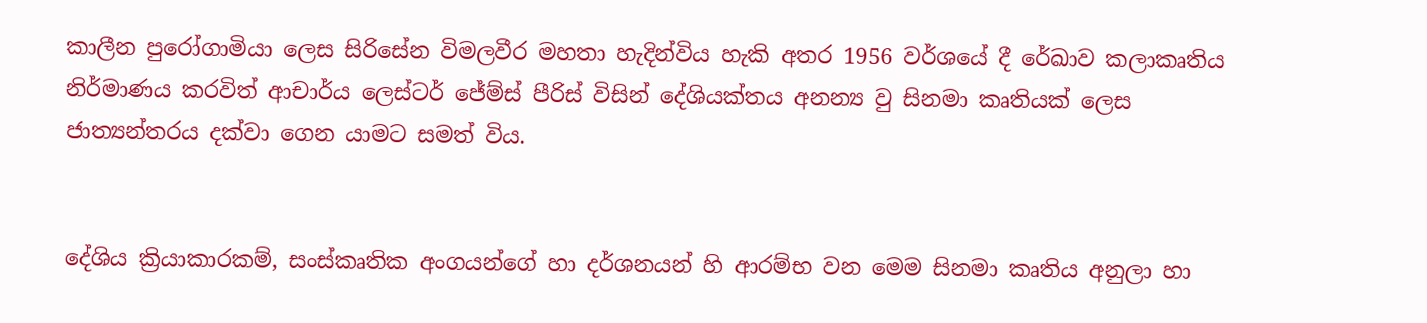කාලීන පුරෝගාමියා ලෙස සිරිසේන විමලවීර මහතා හැදින්විය හැකි අතර 1956 වර්ශයේ දී රේඛාව කලාකෘතිය නිර්මාණය කරවිත් ආචාර්ය ලෙස්ටර් ජේම්ස් පීරිස් විසින් දේශියක්තය අනන්‍ය වු සිනමා කෘතියක් ලෙස ජාත්‍යන්තරය දක්වා ගෙන යාමට සමත් විය.


දේශිය ක්‍රියාකාරකම්, සංස්කෘතික අංගයන්ගේ හා දර්ශනයන් හි ආරම්භ වන මෙම සිනමා කෘතිය අනුලා හා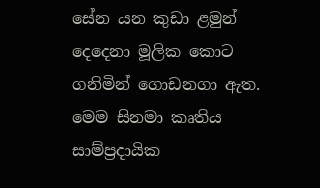සේන යන කුඩා ළමුන් දෙදෙනා මූලික කොට ගනිමින් ගොඩනගා ඇත. මෙම සිනමා කෘතිය සාම්ප්‍රදායික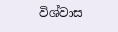විශ්වාස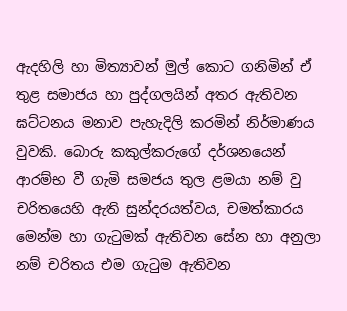ඇදහිලි හා මිත්‍යාවන් මුල් කොට ගනිමින් ඒ තුළ සමාජය හා පුද්ගලයින් අතර ඇතිවන ඝට්ටනය මනාව පැහැදිලි කරමින් නිර්මාණය වුවකි. බොරු කකුල්කරුගේ දර්ශනයෙන් ආරම්භ වී ගැමි සමජය තුල ළමයා නම් වු චරිතයෙහි ඇති සුන්දරයත්වය, චමත්කාරය මෙන්ම හා ගැටුමක් ඇතිවන සේන හා අනුලා නම් චරිතය එම ගැටුම ඇතිවන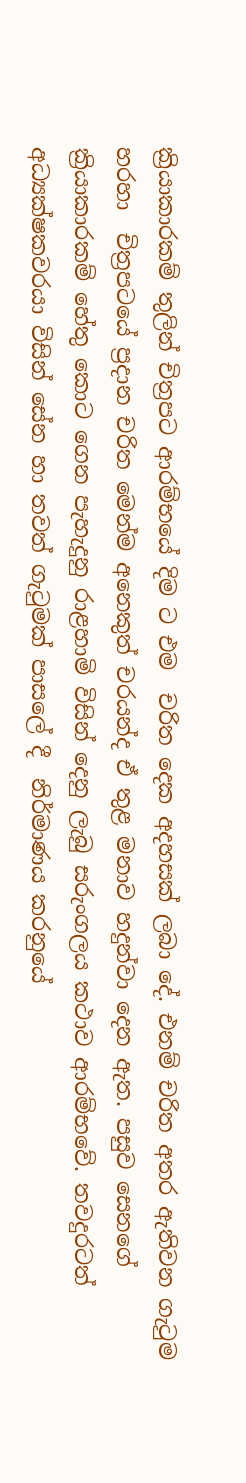ක්‍රියාකාරකම් තුලින් චිත්‍රපට ආරම්භයේ දිම ට එම  චරිත දෙක අදහසක් ලබා දේ. එනම් චරිත අතර ඇතිවන ගැටුම හරහා  චිත්‍රපටයේ ප්‍රදාන චරිත මෙන්ම අනෙකුත් චරයන්ද ඒ තුළ මනාව හදුන්වා දෙන ඇත. පසුව සෙනගේ ක්‍රියාකාරකම් හේතු කොට ගෙන පැහැදුනු රාළහාමි විසින් දෙනු ලැබු සරුංගලය කථාව ආරම්භවේ. තවදුරටත් අධ්‍යක්ෂකවරයා විසින් සේන හා තවත් ගැටුමක් පාසලේ දී  නිර්මාණය කරනුයේ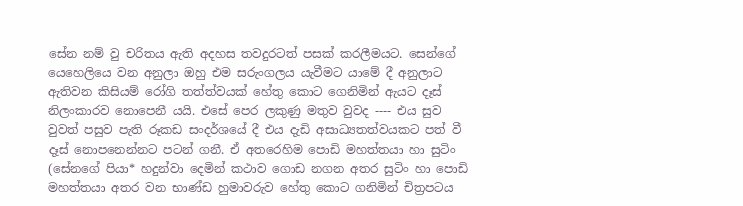සේන නම් වු චරිතය ඇති අදහස තවදුරටත් පසක් කරලීමයට. සෙන්ගේ යෙහෙලියෙ වන අනුලා ඔහු එම සරුංගලය යැවීමට යාමේ දී අනුලාට ඇතිවන කිසියම් රෝගි තත්ත්වයක් හේතු කොට ගෙනිමින් ඇයට දෑස් නිලංකාරව නොපෙනී යයි. එසේ පෙර ලකුණු මතුව වුවද ---- එය සුව වුවත් පසුව පැති රූකඩ සංදර්ශයේ දී එය දැඩි අසාධ්‍යතත්වයකට පත් වී දෑස් නොපනෙන්නට පටන් ගනී. ඒ අතරෙහිම පොඩි මහත්තයා හා සුටිං (සේනගේ පියා* හදුන්වා දෙමින් කථාව ගොඩ නගන අතර සුටිං හා පොඩි මහත්තයා අතර වන භාණ්ඩ හුමාවරුව හේතු කොට ගනිමින් චිත්‍රපටය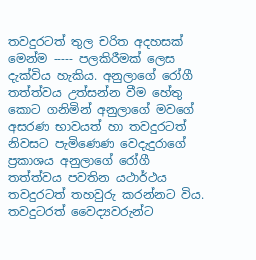තවදුරටත් තුල චරිත අදහසක් මෙන්ම ----- පලකිරීමක් ලෙස දැක්විය හැකිය. අනුලාගේ රෝගී තත්ත්වය උත්සන්න වීම හේතු කොට ගනිමින් අනුලාගේ මවගේ අසරණ භාවයත් හා තවදුරටත් නිවසට පැමිණෙණ වෙදැදුරාගේ ප්‍රකාශය අනුලාගේ රෝගී තත්ත්වය පවතින යථාර්ථය තවදුරටත් තහවුරු කරන්නට විය. තවදුටරත් වෛද්‍යවරුන්ට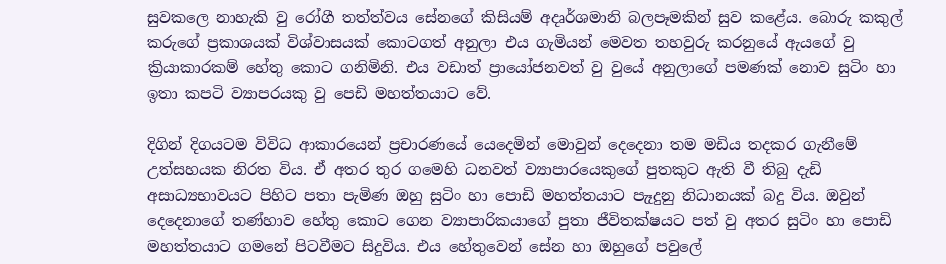සුවකලෙ නාහැකි වු රෝගී තත්ත්වය සේනගේ කිසියම් අදෘර්ශමානි බලපෑමකින් සුව කළේය. බොරු කකුල් කරුගේ ප්‍රකාශයක් විශ්වාසයක් කොටගත් අනුලා එය ගැමියන් මෙවත තහවුරු කරනුයේ ඇයගේ වු ක්‍රියාකාරකම් හේතු කොට ගනිමිනි. එය වඩාත් ප්‍රායෝජනවත් වු වුයේ අනුලාගේ පමණක් නොව සුටිං හා ඉතා කපටි ව්‍යාපරයකු වු පෙඩි මහත්තයාට වේ.

දිගින් දිගයටම විවිධ ආකාරයෙන් ප්‍රචාරණයේ යෙදෙමින් මොවුන් දෙදෙනා තම මඩිය තදකර ගැනීමේ උත්සහයක නිරත විය. ඒ අතර තුර ගමෙහි ධනවත් ව්‍යාපාරයෙකුගේ පුතකුට ඇති වී තිබු දැඩි අසාධ්‍යභාවයට පිහිට පතා පැමිණ ඔහු සුටිං හා පොඩි මහත්තයාට පැෑදුනු නිධානයක් බදු විය. ඔවුන් දෙදෙනාගේ තණ්හාව හේතු කොට ගෙන ව්‍යාපාරිකයාගේ පුතා ජීවිතක්ෂයට පත් වු අතර සුටිං හා පොඩි මහත්තයාට ගමනේ පිටවීමට සිදුවිය. එය හේතුවෙන් සේන හා ඔහුගේ පවුලේ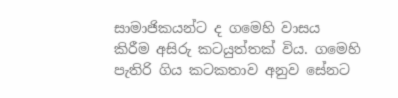සාමාජිකයන්ට ද ගමෙහි වාසය කිරීම අසිරු කටයුත්තක් විය. ගමෙහි පැතිරි ගිය කටකතාව අනුව සේනට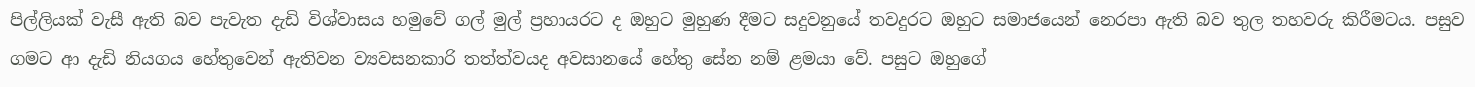පිල්ලියක් වැසී ඇති බව පැවැත දැඩි විශ්වාසය හමුවේ ගල් මුල් ප්‍රහායරට ද ඔහුට මුහුණ දීමට සදුවනුයේ තවදුරට ඔහුට සමාජයෙන් නෙරපා ඇති බව තුල තහවරු කිරීමටය. පසුව ගමට ආ දැඩි නියගය හේතුවෙන් ඇතිවන ව්‍යවසනකාරි තත්ත්වයද අවසානයේ හේතු සේන නම් ළමයා වේ. පසුට ඔහුගේ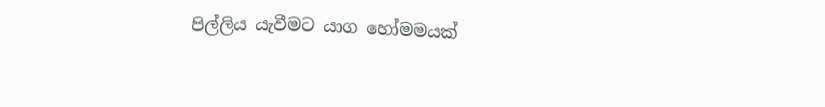පිල්ලිය යැවීමට යාග හෝමමයක්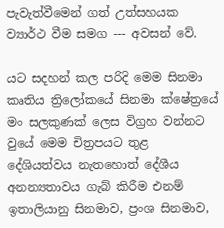පැවැත්වීමෙන් ගත් උත්සහයක ව්‍යාර්ථ වීම සමග --- අවසන් වේ.

යට සදහන් කල පරිදි මෙම සිනමා කෘතිය ත්‍රිලෝකයේ සිනමා ක්ෂේත්‍රයේ මං සලකුණක් ලෙස විග්‍රහ වන්නට වුයේ මෙම චිත්‍රපයට තුළ දේශියත්වය නැතහොත් දේශීය අනන්‍යතාවය ගැබ් කිරීම එනම් ඉතාලියානු සිනමාව, ප්‍රංශ සිනමාව,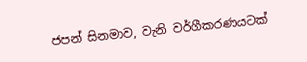ජපන් සිනමාව, වැනි වර්ගීකරණයටක්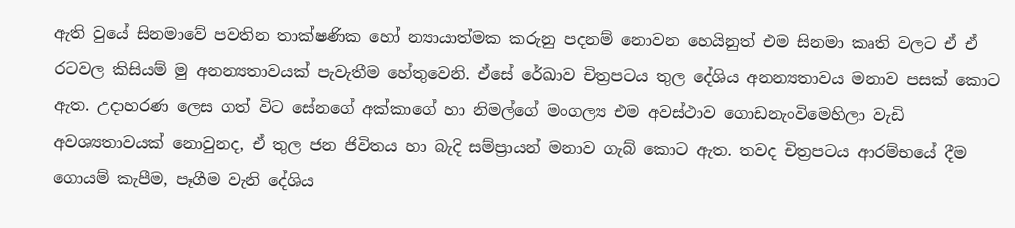ඇති වුයේ සිනමාවේ පවතින තාක්ෂණික හෝ න්‍යායාත්මක කරුනු පදනම් නොවන හෙයිනුත් එම සිනමා කෘති වලට ඒ ඒ රටවල කිසියම් මු අනන්‍යතාවයක් පැවැතීම හේතුවෙනි. ඒසේ රේඛාව චිත්‍රපටය තුල දේශිය අනන්‍යතාවය මනාව පසක් කොට ඇත. උදාහරණ ලෙස ගත් විට සේනගේ අක්කාගේ හා නිමල්ගේ මංගල්‍ය එම අවස්ථාව ගොඩනැංවිමෙහිලා වැඩි අවශ්‍යතාවයක් නොවුනද, ඒ තුල ජන ජිවිතය හා බැදි සම්ප්‍රායන් මනාව ගැබ් කොට ඇත. තවද චිත්‍රපටය ආරම්භයේ දීම ගොයම් කැපීම, පෑගීම වැනි දේශිය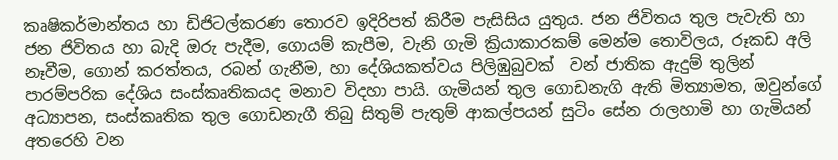කෘෂිකර්මාන්තය හා ඩිජිටල්කරණ තොරව ඉදිරිපත් කිරීම පැසිසිය යුතුය. ජන ජිවිතය තුල පැවැති හා ජන ජිවිතය හා බැදි ඔරු පැදීම, ගොයම් කැපීම, වැනි ගැමි ක්‍රියාකාරකම් මෙන්ම තොවිලය, රූකඩ අලි නෑවීම, ගොන් කරත්තය, රබන් ගැනීම, හා දේශියකත්වය පිලිඹුබුවක්  වන් ජාතික ඇදුම් තුලින් පාරම්පරික දේශිය සංස්කෘතිකයද මනාව විදහා පායි. ගැමියන් තුල ගොඩනැගි ඇති මිත්‍යාමත, ඔවුන්ගේ අධ්‍යාපන, සංස්කෘතික තුල ගොඩනැගී තිබු සිතුම් පැතුම් ආකල්පයන් සුටිං සේන රාලහාමි හා ගැමියන් අතරෙහි වන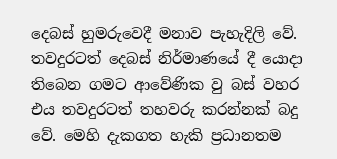දෙබස් හුමරුවෙදී මනාව පැහැදිලි වේ. තවදුරටත් දෙබස් නිර්මාණයේ දී යොදා තිබෙන ගමට ආවේණික වු බස් වහර එය තවදුරටත් තහවරු කරන්නක් බදු වේ. මෙහි දැකගත හැකි ප්‍රධානතම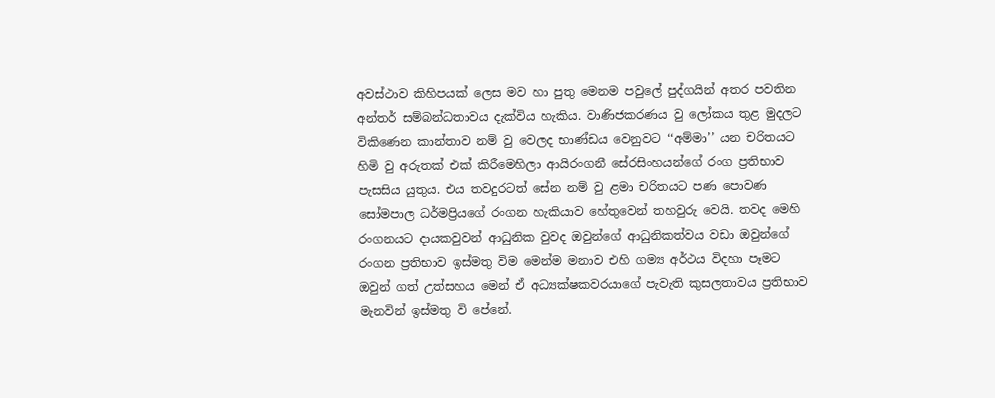අවස්ථාව කිහිපයක් ලෙස මව හා පුතු මෙනම පවුලේ පුද්ගයින් අතර පවතින අන්තර් සම්බන්ධතාවය දැක්විය හැකිය. වාණිජකරණය වු ලෝකය තුළ මුදලට විකිණෙන කාන්තාව නම් වු වෙලද භාණ්ඩය වෙනුවට ‘‘අම්මා’’ යන චරිතයට හිමි වු අරුතක් එක් කිරීමෙහිලා ආයිරංගනී සේරසිංහයන්ගේ රංග ප්‍රතිභාව පැසසිය යුතුය. එය තවදුරටත් සේන නම් වු ළමා චරිතයට පණ පොවණ සෝමපාල ධර්මප්‍රියගේ රංගන හැකියාව හේතුවෙන් තහවුරු වෙයි. තවද මෙහි රංගනයට දායකවුවන් ආධුනික වුවද ඔවුන්ගේ ආධුනිකත්වය වඩා ඔවුන්ගේ රංගන ප්‍රතිභාව ඉස්මතු විම මෙන්ම මනාව එහි ගම්‍ය අර්ථය විදහා පෑමට ඔවුන් ගත් උත්සහය මෙන් ඒ අධ්‍යක්ෂකවරයාගේ පැවැති කුසලතාවය ප්‍රතිභාව මැනවින් ඉස්මතු වි පේනේ.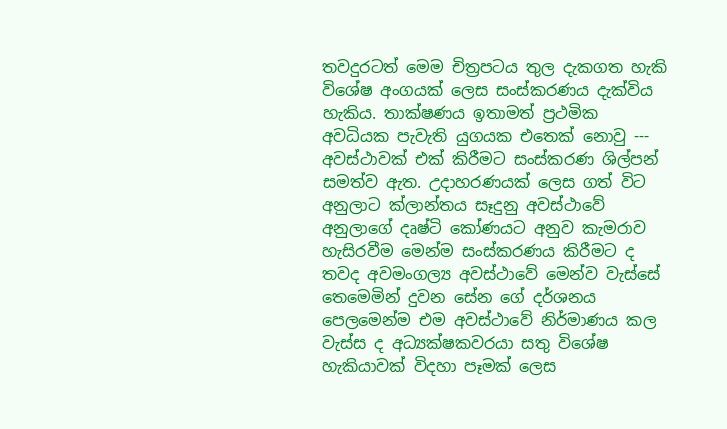තවදුරටත් මෙම චිත්‍රපටය තුල දැකගත හැකි විශේෂ අංගයක් ලෙස සංස්කරණය දැක්විය හැකිය. තාක්ෂණය ඉතාමත් ප්‍රථමික අවධියක පැවැති යුගයක එතෙක් නොවු --- අවස්ථාවක් එක් කිරීමට සංස්කරණ ශිල්පන් සමත්ව ඇත. උදාහරණයක් ලෙස ගත් විට අනුලාට ක්ලාන්තය සෑදුනු අවස්ථාවේ අනුලාගේ දෘෂ්ටි කෝණයට අනුව කැමරාව හැසිරවීම මෙන්ම සංස්කරණය කිරීමට ද තවද අවමංගල්‍ය අවස්ථාවේ මෙන්ව වැස්සේ තෙමෙමින් දුවන සේන ගේ දර්ශනය පෙලමෙන්ම එම අවස්ථාවේ නිර්මාණය කල වැස්ස ද අධ්‍යක්ෂකවරයා සතු විශේෂ හැකියාවක් විදහා පෑමක් ලෙස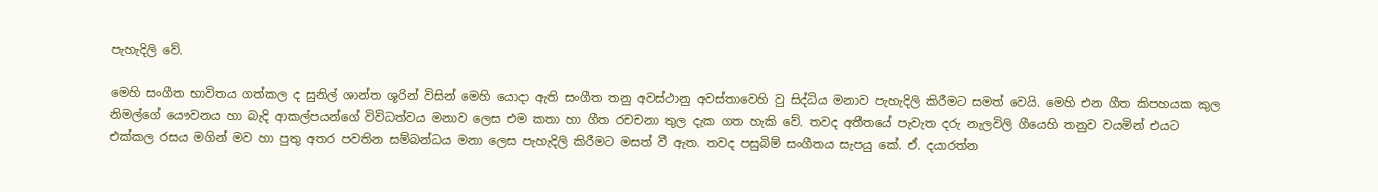පැහැදිලි වේ.

මෙහි සංගීත භාවිතය ගත්කල ද සුනිල් ශාන්ත ශූරින් විසින් මෙහි යොදා ඇති සංගීත තනු අවස්ථානු අවස්තාවෙහි වු සිද්ධිය මනාව පැහැදිලි කිරීමට සමත් වෙයි. මෙහි එන ගීත කිපහයක කුල නිමල්ගේ යෞවනය හා බැදි ආකල්පයන්ගේ විවිධත්වය මනාව ලෙස එම කතා හා ගීත රචචනා තුල දැක ගත හැකි වේ. තවද අතීතයේ පැවැත දරු නැලවිලි ගීයෙහි තනුව වයමින් එයට එක්කල රසය මගින් මව හා පුතු අතර පවතින සම්බන්ධය මනා ලෙස පැහැදිලි කිරීමට මසත් වී ඇත. තවද පසුබිම් සංගීතය සැපයු කේ. ඒ. දයාරත්න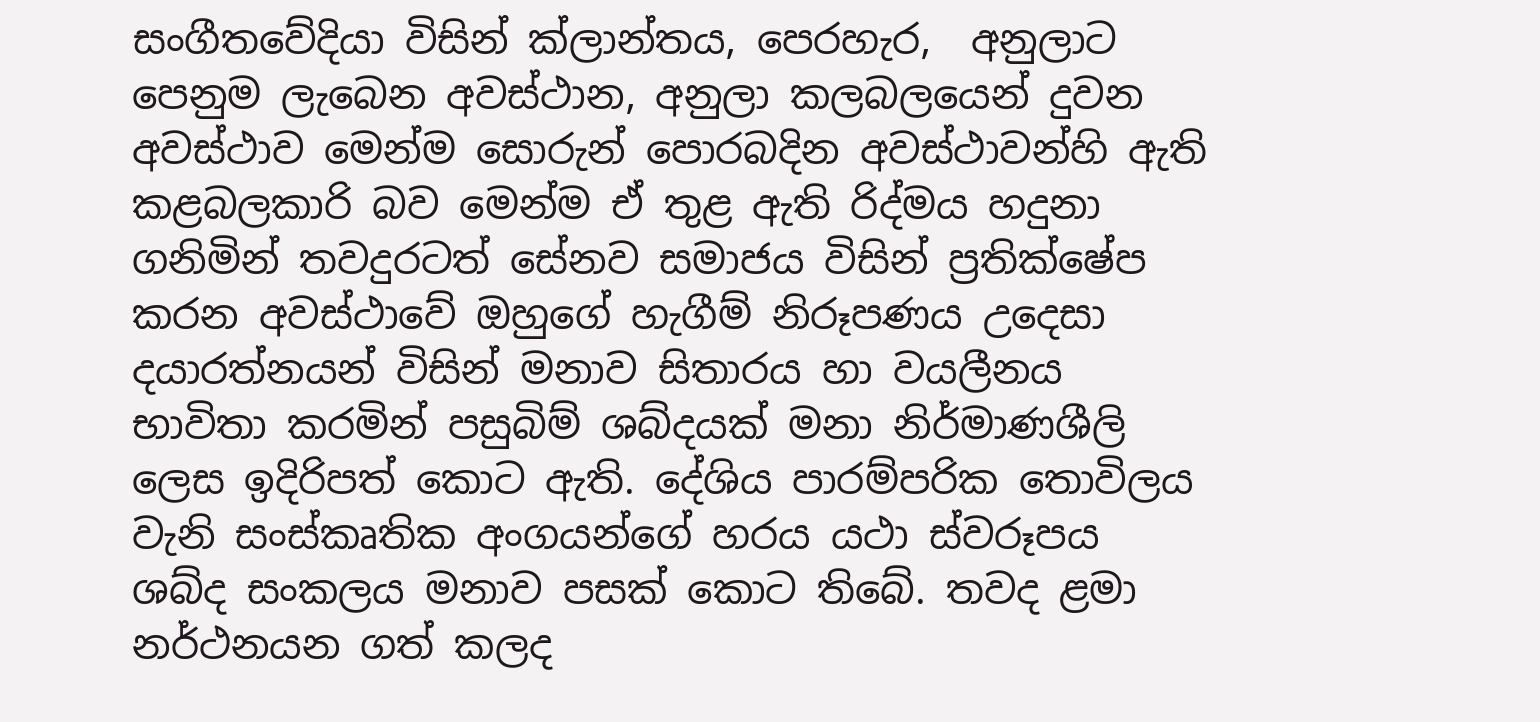සංගීතවේදියා විසින් ක්ලාන්තය, පෙරහැර,  අනුලාට පෙනුම ලැබෙන අවස්ථාන, අනුලා කලබලයෙන් දුවන අවස්ථාව මෙන්ම සොරුන් පොරබදින අවස්ථාවන්හි ඇති කළබලකාරි බව මෙන්ම ඒ තුළ ඇති රිද්මය හදුනා ගනිමින් තවදුරටත් සේනව සමාජය විසින් ප්‍රතික්ෂේප කරන අවස්ථාවේ ඔහුගේ හැගීම් නිරූපණය උදෙසා දයාරත්නයන් විසින් මනාව සිතාරය හා වයලීනය භාවිතා කරමින් පසුබිම් ශබ්දයක් මනා නිර්මාණශීලි ලෙස ඉදිරිපත් කොට ඇති. දේශිය පාරම්පරික තොවිලය වැනි සංස්කෘතික අංගයන්ගේ හරය යථා ස්වරූපය ශබ්ද සංකලය මනාව පසක් කොට තිබේ. තවද ළමා නර්ථනයන ගත් කලද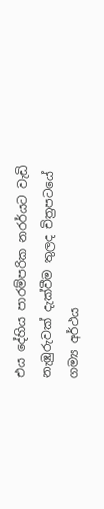එය දේහිය පාරම්පරික නරර්යට වැඩි නැඹුරුවක් දැක්වීම තුලද චිත්‍රපටයේ ගම්‍ය අර්ථය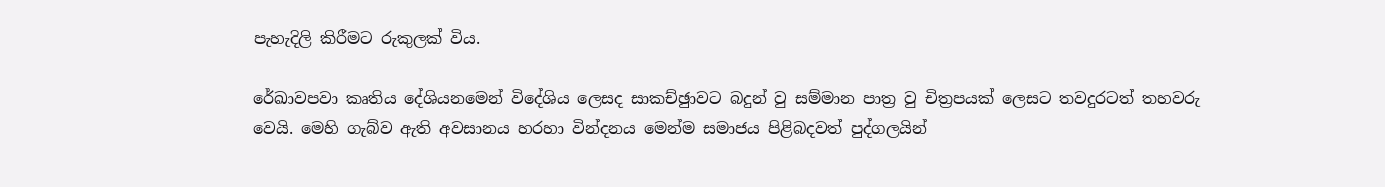පැහැදිලි කිරීමට රුකුලක් විය.

රේඛාවපවා කෘතිය දේශියනමෙන් විදේශිය ලෙසද සාකච්ඡුාවට බදුන් වු සම්මාන පාත්‍ර වු චිත්‍රපයක් ලෙසට තවදුරටත් තහවරු වෙයි. මෙහි ගැබ්ව ඇති අවසානය හරහා වින්දනය මෙන්ම සමාජය පිළිබදවත් පුද්ගලයින්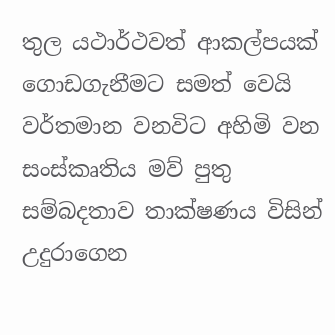තුල යථාර්ථවත් ආකල්පයක් ගොඩගැනීමට සමත් වෙයි වර්තමාන වනවිට අහිමි වන සංස්කෘතිය මව් පුතු සම්බදතාව තාක්ෂණය විසින් උදුරාගෙන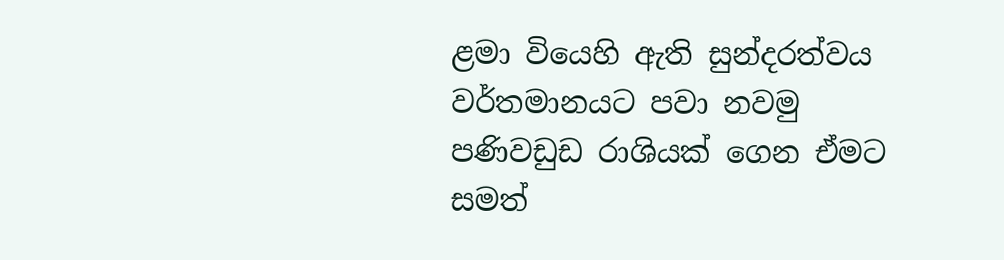ළමා වියෙහි ඇති සුන්දරත්වය වර්තමානයට පවා නවමු පණිවඩුඩ රාශියක් ගෙන ඒමට සමත්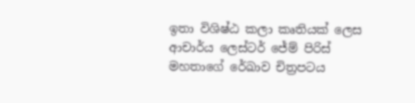ඉතා විශිෂ්ඨ කලා කෘතියක් ලෙස ආචාර්ය ලෙස්ටර් ජේම් පිරිස් මහතාගේ රේඛාව චිත්‍රපටය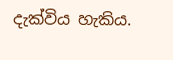දැක්විය හැකිය.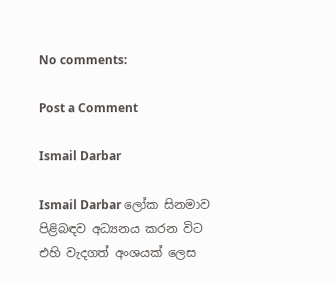No comments:

Post a Comment

Ismail Darbar

Ismail Darbar ලෝක සිනමාව පිළිබඳව අධ්‍යනය කරන විට එහි වැදගත් අංශයක් ලෙස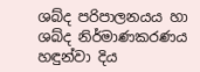ශබ්ද පරිපාලනයය හා ශබ්ද නිර්මාණකරණය හඳුන්වා දිය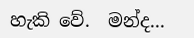හැකි වේ.  මන්ද...